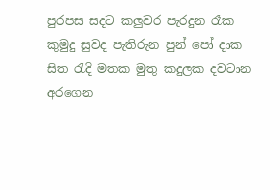පුරපස සදට කලුවර පැරදුන රෑක
කුමුදු සුවද පැතිරුන පුන් පෝ දාක
සිත රැදි මතක මුතු කදුලක දවටාන
අරගෙන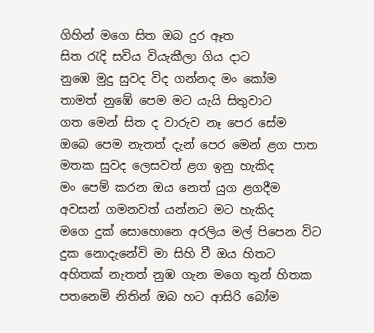ගිහින් මගෙ සිත ඔබ දුර ඈත
සිත රැදි සවිය වියැකීලා ගිය දාට
නුඹෙ මුදු සුවද විද ගන්නද මං කෝම
තාමත් නුඹේ පෙම මට යැයි සිතුවාට
ගත මෙන් සිත ද වාරුව නෑ පෙර සේම
ඔබෙ පෙම නැතත් දැන් පෙර මෙන් ළග පාත
මතක සුවද ලෙසවත් ළග ඉනු හැකිද
මං පෙම් කරන ඔය නෙත් යුග ළගදීම
අවසන් ගමනවත් යන්නට මට හැකිද
මගෙ දුක් සොහොනෙ අරලිය මල් පිපෙන විට
දුක නොදැනේවි මා සිහි වී ඔය හිතට
අහිතක් නැතත් නුඹ ගැන මගෙ තුන් හිතක
පතනෙමි නිතින් ඔබ හට ආසිරි බෝම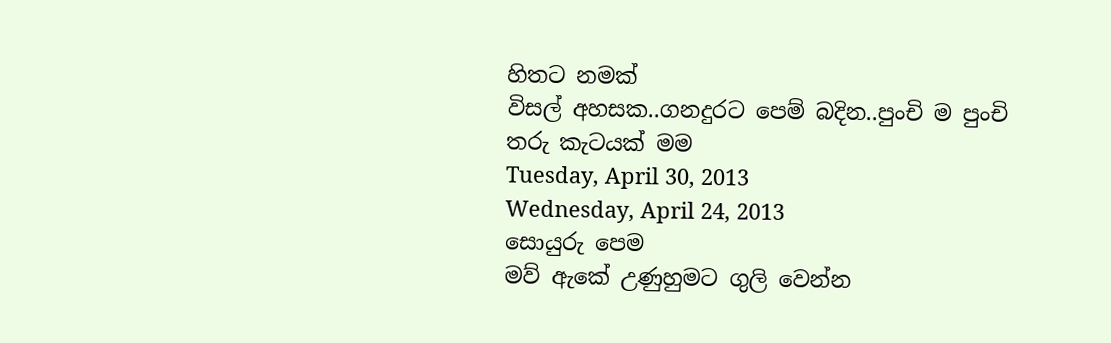හිතට නමක්
විසල් අහසක..ගනදුරට පෙම් බදින..පුංචි ම පුංචි තරු කැටයක් මම
Tuesday, April 30, 2013
Wednesday, April 24, 2013
සොයුරු පෙම
මව් ඇකේ උණුහුමට ගුලි වෙන්න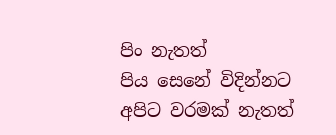පිං නැතත්
පිය සෙනේ විදින්නට අපිට වරමක් නැතත්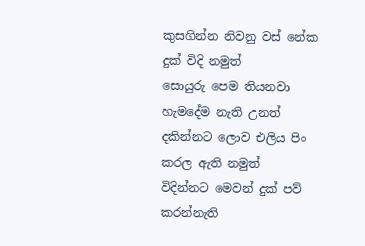කුසගින්න නිවනු වස් නේක දුක් විදි නමුත්
සොයුරු පෙම තියනවා හැමදේම නැති උනත්
දකින්නට ලොව එලිය පිං කරල ඇති නමුත්
විදින්නට මෙවන් දුක් පව් කරන්නැති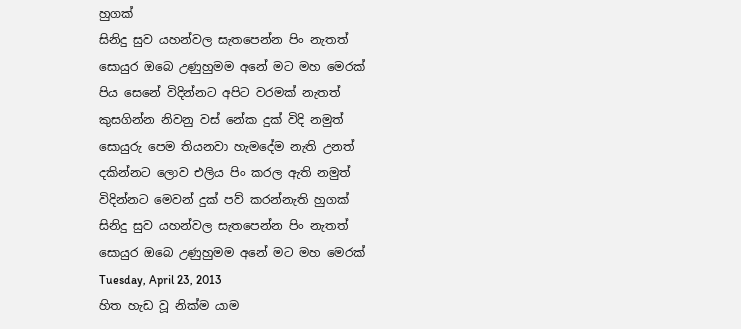හුගක්
සිනිදු සුව යහන්වල සැතපෙන්න පිං නැතත්
සොයුර ඔබෙ උණුහුමම අනේ මට මහ මෙරක්
පිය සෙනේ විදින්නට අපිට වරමක් නැතත්
කුසගින්න නිවනු වස් නේක දුක් විදි නමුත්
සොයුරු පෙම තියනවා හැමදේම නැති උනත්
දකින්නට ලොව එලිය පිං කරල ඇති නමුත්
විදින්නට මෙවන් දුක් පව් කරන්නැති හුගක්
සිනිදු සුව යහන්වල සැතපෙන්න පිං නැතත්
සොයුර ඔබෙ උණුහුමම අනේ මට මහ මෙරක්
Tuesday, April 23, 2013
හිත හැඩ වූ නික්ම යාම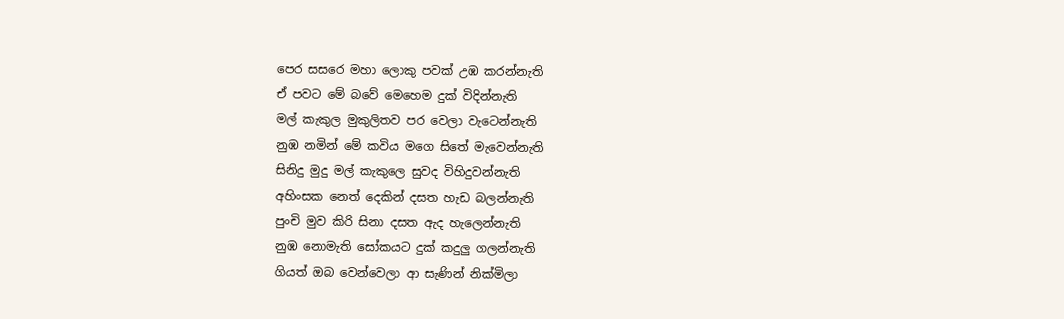පෙර සසරෙ මහා ලොකු පවක් උඹ කරන්නැති
ඒ පවට මේ බවේ මෙහෙම දුක් විදින්නැති
මල් කැකුල මුකුලිතව පර වෙලා වැටෙන්නැති
නුඹ නමින් මේ කවිය මගෙ සිතේ මැවෙන්නැති
සිනිදු මුදු මල් කැකුලෙ සුවද විහිදුවන්නැති
අහිංසක නෙත් දෙකින් දසත හැඩ බලන්නැති
පුංචි මුව කිරි සිනා දසත ඇද හැලෙන්නැති
නුඹ නොමැති සෝකයට දුක් කදුලු ගලන්නැති
ගියත් ඔබ වෙන්වෙලා ආ සැණින් නික්මිලා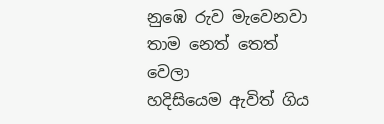නුඹෙ රුව මැවෙනවා තාම නෙත් තෙත් වෙලා
හදිසියෙම ඇවිත් ගිය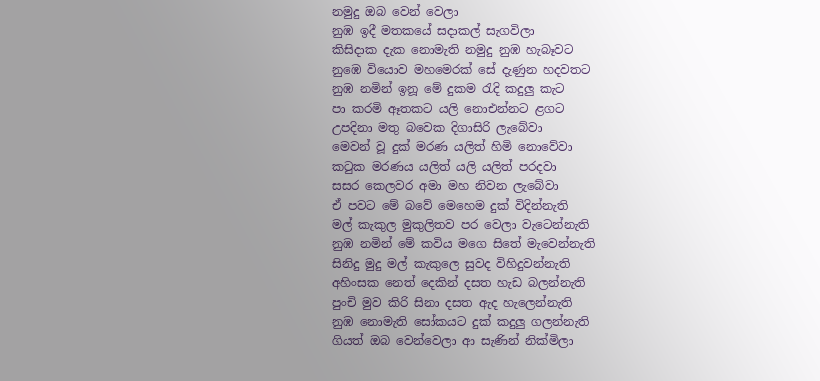නමුදු ඔබ වෙන් වෙලා
නුඹ ඉදී මතකයේ සදාකල් සැගවිලා
කිසිදාක දැක නොමැති නමුදු නුඹ හැබෑවට
නුඹෙ වියොව මහමෙරක් සේ දැණුන හදවතට
නුඹ නමින් ඉනූ මේ දුකම රැදි කදුලු කැට
පා කරමි ඈතකට යලි නොඑන්නට ළගට
උපදිනා මතු බවෙක දිගාසිරි ලැබේවා
මෙවන් වූ දුක් මරණ යලිත් හිමි නොවේවා
කටුක මරණය යලිත් යලි යලිත් පරදවා
සසර කෙලවර අමා මහ නිවන ලැබේවා
ඒ පවට මේ බවේ මෙහෙම දුක් විදින්නැති
මල් කැකුල මුකුලිතව පර වෙලා වැටෙන්නැති
නුඹ නමින් මේ කවිය මගෙ සිතේ මැවෙන්නැති
සිනිදු මුදු මල් කැකුලෙ සුවද විහිදුවන්නැති
අහිංසක නෙත් දෙකින් දසත හැඩ බලන්නැති
පුංචි මුව කිරි සිනා දසත ඇද හැලෙන්නැති
නුඹ නොමැති සෝකයට දුක් කදුලු ගලන්නැති
ගියත් ඔබ වෙන්වෙලා ආ සැණින් නික්මිලා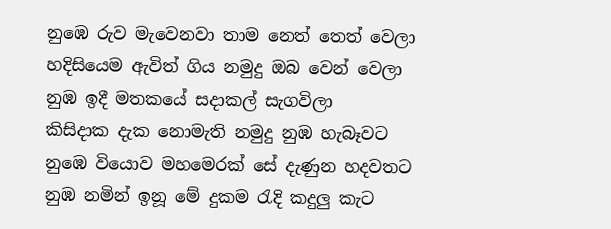නුඹෙ රුව මැවෙනවා තාම නෙත් තෙත් වෙලා
හදිසියෙම ඇවිත් ගිය නමුදු ඔබ වෙන් වෙලා
නුඹ ඉදී මතකයේ සදාකල් සැගවිලා
කිසිදාක දැක නොමැති නමුදු නුඹ හැබෑවට
නුඹෙ වියොව මහමෙරක් සේ දැණුන හදවතට
නුඹ නමින් ඉනූ මේ දුකම රැදි කදුලු කැට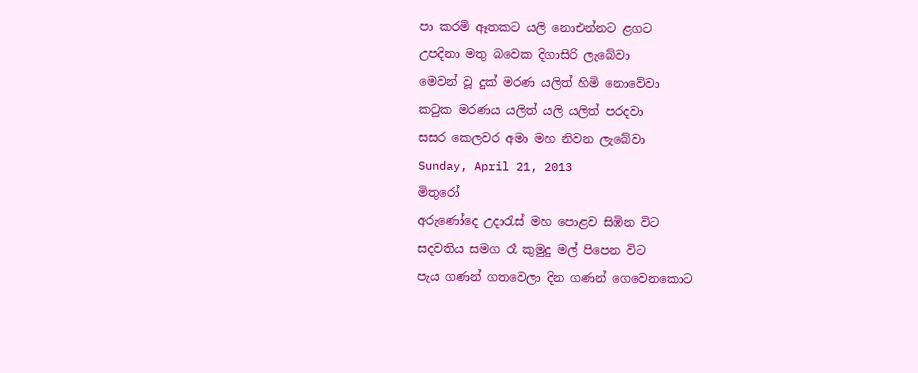පා කරමි ඈතකට යලි නොඑන්නට ළගට
උපදිනා මතු බවෙක දිගාසිරි ලැබේවා
මෙවන් වූ දුක් මරණ යලිත් හිමි නොවේවා
කටුක මරණය යලිත් යලි යලිත් පරදවා
සසර කෙලවර අමා මහ නිවන ලැබේවා
Sunday, April 21, 2013
මිතුරෝ
අරුණෝදෙ උදාරැස් මහ පොළව සිඹින විට
සදවතිය සමග රෑ කුමුදු මල් පිපෙන විට
පැය ගණන් ගතවෙලා දින ගණන් ගෙවෙනකොට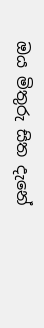ඔය මිතුරු සිත දැනේ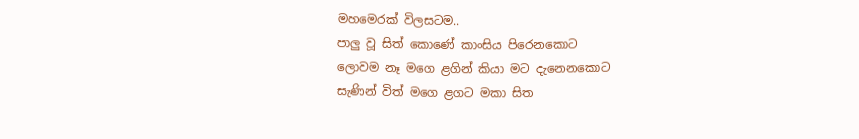මහමෙරක් විලසටම..
පාලු වූ සිත් කොණේ කාංසිය පිරෙනකොට
ලොවම නෑ මගෙ ළගින් කියා මට දැනෙනකොට
සැණින් විත් මගෙ ළගට මකා සිත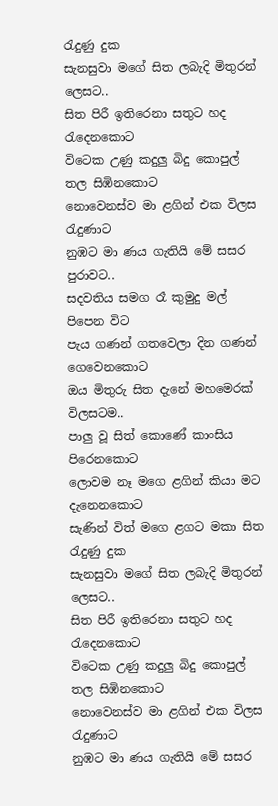රැදුණු දුක
සැනසුවා මගේ සිත ලබැදි මිතුරන් ලෙසට..
සිත පිරී ඉතිරෙනා සතුට හද රැදෙනකොට
විටෙක උණු කදුලු බිදු කොපුල් තල සිඹිනකොට
නොවෙනස්ව මා ළගින් එක විලස රැදුණාට
නුඹට මා ණය ගැතියි මේ සසර පුරාවට..
සදවතිය සමග රෑ කුමුදු මල් පිපෙන විට
පැය ගණන් ගතවෙලා දින ගණන් ගෙවෙනකොට
ඔය මිතුරු සිත දැනේ මහමෙරක් විලසටම..
පාලු වූ සිත් කොණේ කාංසිය පිරෙනකොට
ලොවම නෑ මගෙ ළගින් කියා මට දැනෙනකොට
සැණින් විත් මගෙ ළගට මකා සිත රැදුණු දුක
සැනසුවා මගේ සිත ලබැදි මිතුරන් ලෙසට..
සිත පිරී ඉතිරෙනා සතුට හද රැදෙනකොට
විටෙක උණු කදුලු බිදු කොපුල් තල සිඹිනකොට
නොවෙනස්ව මා ළගින් එක විලස රැදුණාට
නුඹට මා ණය ගැතියි මේ සසර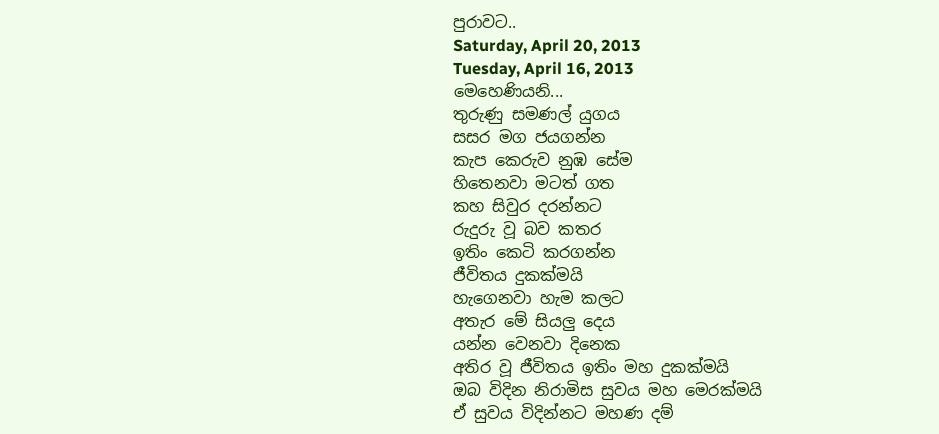පුරාවට..
Saturday, April 20, 2013
Tuesday, April 16, 2013
මෙහෙණියනි...
තුරුණු සමණල් යුගය
සසර මග ජයගන්න
කැප කෙරුව නුඹ සේම
හිතෙනවා මටත් ගත
කහ සිවුර දරන්නට
රුදුරු වූ බව කතර
ඉතිං කෙටි කරගන්න
ජීවිතය දුකක්මයි
හැගෙනවා හැම කලට
අතැර මේ සියලු දෙය
යන්න වෙනවා දිනෙක
අතිර වූ ජීවිතය ඉතිං මහ දුකක්මයි
ඔබ විදින නිරාමිස සුවය මහ මෙරක්මයි
ඒ සුවය විදින්නට මහණ දම්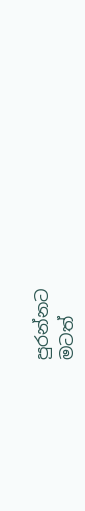පුරන්නට
මටත්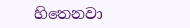හිතෙනවා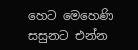හෙට මෙහෙණි සසුනට එන්න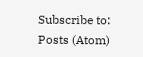Subscribe to:
Posts (Atom)